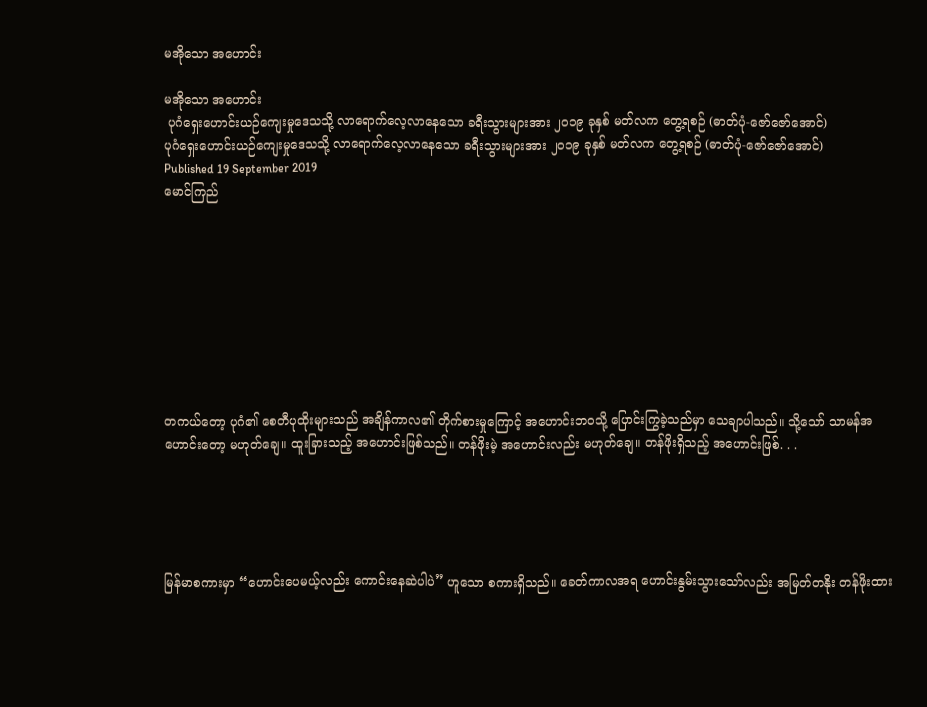မအိုသော အဟောင်း

မအိုသော အဟောင်း
 ပုဂံရှေးဟောင်းယဉ်ကျေးမှုဒေသသို့ လာရောက်လေ့လာနေသော ခရီးသွားများအား ၂၀၁၉ ခုနှစ် မတ်လက တွေ့ရစဉ် (ဓာတ်ပုံ-ဇော်ဇော်အောင်)
ပုဂံရှေးဟောင်းယဉ်ကျေးမှုဒေသသို့ လာရောက်လေ့လာနေသော ခရီးသွားများအား ၂၀၁၉ ခုနှစ် မတ်လက တွေ့ရစဉ် (ဓာတ်ပုံ-ဇော်ဇော်အောင်)
Published 19 September 2019
မောင်ကြည်









တကယ်တော့ ပုဂံ၏ စေတီပုထိုးများသည် အချိန်ကာလ၏ တိုက်စားမှုကြောင့် အဟောင်းဘဝသို့ ပြောင်းကြွခဲ့သည်မှာ သေချာပါသည်။ သို့သော် သာမန်အဟောင်းတော့ မဟုတ်ချေ။ ထူးခြားသည့် အဟောင်းဖြစ်သည်။ တန်ဖိုးမဲ့ အဟောင်းလည်း မဟုတ်ချေ။ တန်ဖိုးရှိသည့် အဟောင်းဖြစ်. . .





မြန်မာစကားမှာ “ဟောင်းပေမယ့်လည်း ကောင်းနေဆဲပါပဲ” ဟူသော စကားရှိသည်။ ခေတ်ကာလအရ ဟောင်းနွမ်းသွားသော်လည်း အမြတ်တနိုး တန်ဖိုးထား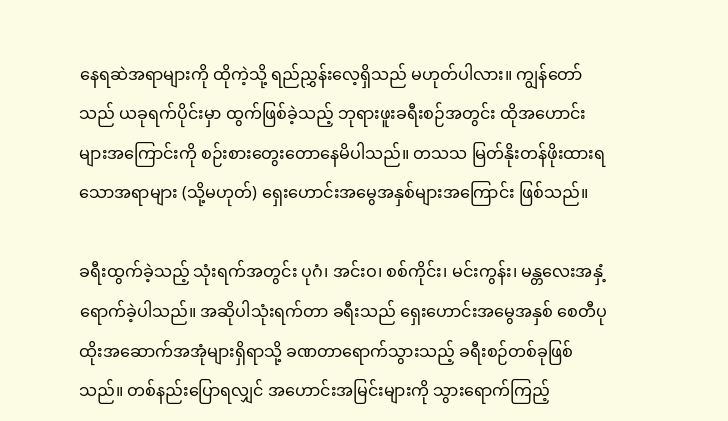နေရဆဲအရာများကို ထိုကဲ့သို့ ရည်ညွှန်းလေ့ရှိသည် မဟုတ်ပါလား။ ကျွန်တော်သည် ယခုရက်ပိုင်းမှာ ထွက်ဖြစ်ခဲ့သည့် ဘုရားဖူးခရီးစဉ်အတွင်း ထိုအဟောင်းများအကြောင်းကို စဉ်းစားတွေးတောနေမိပါသည်။ တသသ မြတ်နိုးတန်ဖိုးထားရသောအရာများ (သို့မဟုတ်) ရှေးဟောင်းအမွေအနှစ်များအကြောင်း ဖြစ်သည်။

ခရီးထွက်ခဲ့သည့် သုံးရက်အတွင်း ပုဂံ၊ အင်းဝ၊ စစ်ကိုင်း၊ မင်းကွန်း၊ မန္တလေးအနှံ့ ရောက်ခဲ့ပါသည်။ အဆိုပါသုံးရက်တာ ခရီးသည် ရှေးဟောင်းအမွေအနှစ် စေတီပုထိုးအဆောက်အအုံများရှိရာသို့ ခဏတာရောက်သွားသည့် ခရီးစဉ်တစ်ခုဖြစ်သည်။ တစ်နည်းပြောရလျှင် အဟောင်းအမြင်းများကို သွားရောက်ကြည့်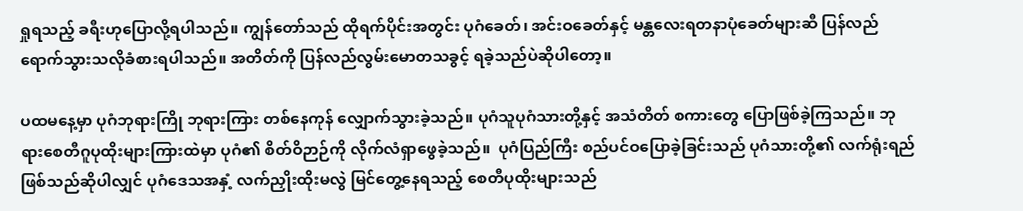ရှုရသည့် ခရီးဟုပြောလို့ရပါသည်။ ကျွန်တော်သည် ထိုရက်ပိုင်းအတွင်း ပုဂံခေတ်၊ အင်းဝခေတ်နှင့် မန္တလေးရတနာပုံခေတ်များဆီ ပြန်လည်ရောက်သွားသလိုခံစားရပါသည်။ အတိတ်ကို ပြန်လည်လွမ်းမောတသခွင့် ရခဲ့သည်ပဲဆိုပါတော့။

ပထမနေ့မှာ ပုဂံဘုရားကြို ဘုရားကြား တစ်နေကုန် လျှောက်သွားခဲ့သည်။ ပုဂံသူပုဂံသားတို့နှင့် အသံတိတ် စကားတွေ ပြောဖြစ်ခဲ့ကြသည်။ ဘုရားစေတီဂူပုထိုးများကြားထဲမှာ ပုဂံ၏ စိတ်ဝိဉာဉ်ကို လိုက်လံရှာဖွေခဲ့သည်။  ပုဂံပြည်ကြီး စည်ပင်ဝပြောခဲ့ခြင်းသည် ပုဂံသားတို့၏ လက်ရုံးရည်ဖြစ်သည်ဆိုပါလျှင် ပုဂံဒေသအနှံ့ လက်ညှိုးထိုးမလွဲ မြင်တွေ့နေရသည့် စေတီပုထိုးများသည်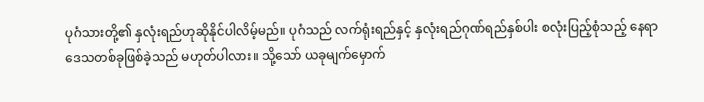ပုဂံသားတို့၏ နှလုံးရည်ဟုဆိုနိုင်ပါလိမ့်မည်။ ပုဂံသည် လက်ရုံးရည်နှင့် နှလုံးရည်ဂုဏ်ရည်နှစ်ပါး စလုံးပြည့်စုံသည့် နေရာဒေသတစ်ခုဖြစ်ခဲ့သည် မဟုတ်ပါလား။ သို့သော် ယခုမျက်မှောက်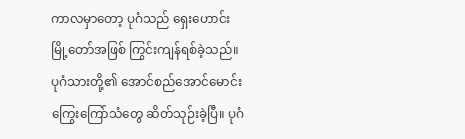ကာလမှာတော့ ပုဂံသည် ရှေးဟောင်း မြို့တော်အဖြစ် ကြွင်းကျန်ရစ်ခဲ့သည်။ ပုဂံသားတို့၏ အောင်စည်အောင်မောင်း ကြွေးကြော်သံတွေ ဆိတ်သုဉ်းခဲ့ပြီ။ ပုဂံ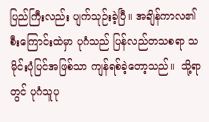ပြည်ကြီးလည်း ပျက်သုဉ်းခဲ့ပြီ။ အချိန်ကာလ၏ စီးကြောင်းထဲမှာ ပုဂံသည် ပြန်လည်တသစရာ သမိုင်းပုံပြင်အဖြစ်သာ ကျန်ရစ်ခဲ့တော့သည်။  သို့ရာတွင် ပုဂံသူပု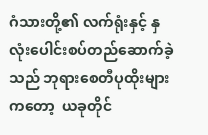ဂံသားတို့၏ လက်ရုံးနှင့် နှလုံးပေါင်းစပ်တည်ဆောက်ခဲ့သည် ဘုရားစေတီပုထိုးများကတော့  ယခုတိုင်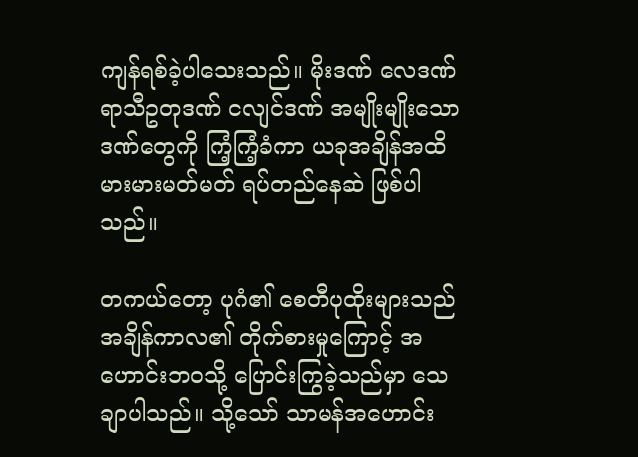ကျန်ရစ်ခဲ့ပါသေးသည်။ မိုးဒဏ် လေဒဏ် ရာသီဥတုဒဏ် ငလျင်ဒဏ် အမျိုးမျိုးသောဒဏ်တွေကို ကြံ့ကြံ့ခံကာ ယခုအချိန်အထိ မားမားမတ်မတ် ရပ်တည်နေဆဲ ဖြစ်ပါသည်။

တကယ်တော့ ပုဂံ၏ စေတီပုထိုးများသည် အချိန်ကာလ၏ တိုက်စားမှုကြောင့် အဟောင်းဘဝသို့ ပြောင်းကြွခဲ့သည်မှာ သေချာပါသည်။ သို့သော် သာမန်အဟောင်း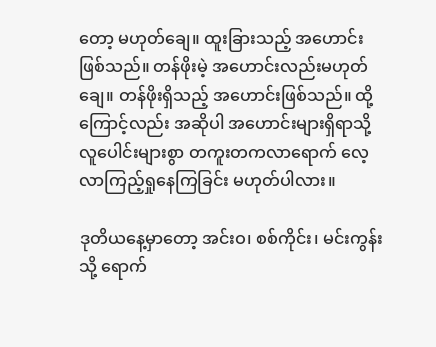တော့ မဟုတ်ချေ။ ထူးခြားသည့် အဟောင်းဖြစ်သည်။ တန်ဖိုးမဲ့ အဟောင်းလည်းမဟုတ်ချေ။ တန်ဖိုးရှိသည့် အဟောင်းဖြစ်သည်။ ထို့ကြောင့်လည်း အဆိုပါ အဟောင်းများရှိရာသို့ လူပေါင်းများစွာ တကူးတကလာရောက် လေ့လာကြည့်ရှုနေကြခြင်း မဟုတ်ပါလား။

ဒုတိယနေ့မှာတော့ အင်းဝ၊ စစ်ကိုင်း၊ မင်းကွန်းသို့ ရောက်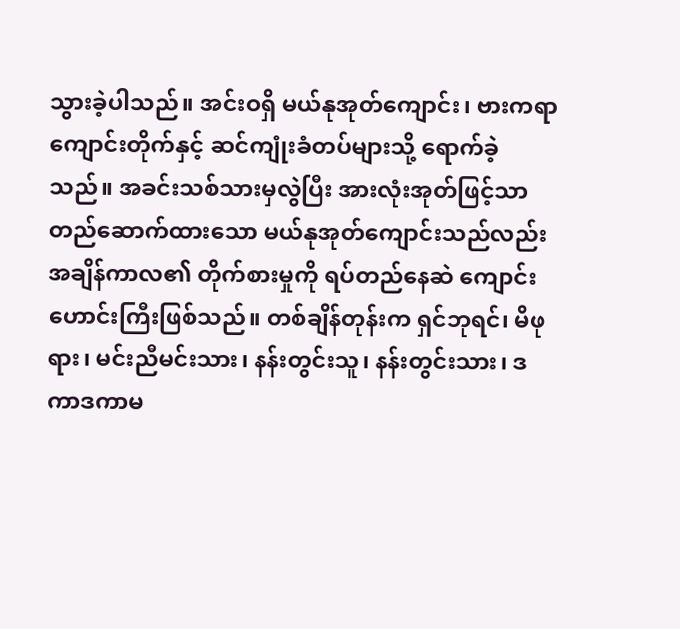သွားခဲ့ပါသည်။ အင်းဝရှိ မယ်နုအုတ်ကျောင်း၊ ဗားကရာကျောင်းတိုက်နှင့် ဆင်ကျုံးခံတပ်များသို့ ရောက်ခဲ့သည်။ အခင်းသစ်သားမှလွဲပြီး အားလုံးအုတ်ဖြင့်သာ တည်ဆောက်ထားသော မယ်နုအုတ်ကျောင်းသည်လည်း အချိန်ကာလ၏ တိုက်စားမှုကို ရပ်တည်နေဆဲ ကျောင်းဟောင်းကြီးဖြစ်သည်။ တစ်ချိန်တုန်းက ရှင်ဘုရင်၊ မိဖုရား၊ မင်းညီမင်းသား၊ နန်းတွင်းသူ၊ နန်းတွင်းသား၊ ဒကာဒကာမ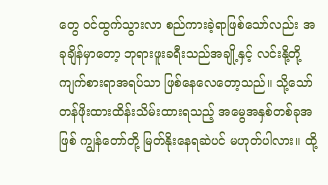တွေ ဝင်ထွက်သွားလာ စည်ကားခဲ့ရာဖြစ်သော်လည်း အခုချိန်မှာတော့ ဘုရားဖူးခရီးသည်အချို့နှင့် လင်းနို့တို့ ကျက်စားရာအရပ်သာ ဖြစ်နေလေတော့သည်။ သို့သော် တန်ဖိုးထားထိန်းသိမ်းထားရသည့် အမွေအနှစ်တစ်ခုအဖြစ် ကျွန်တော်တို့ မြတ်နိုးနေရဆဲပင် မဟုတ်ပါလား။ ထို့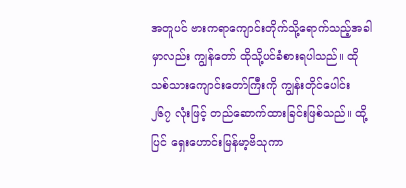အတူပင် ဗားကရာကျောင်းတိုက်သို့ရောက်သည့်အခါမှာလည်း ကျွန်တော် ထိုသို့ပင်ခံစားရပါသည်။ ထိုသစ်သားကျောင်းတော်ကြီးကို ကျွန်းတိုင်ပေါင်း ၂၆၇ လုံးဖြင့် တည်ဆောက်ထားခြင်းဖြစ်သည်။ ထို့ပြင် ရှေးဟောင်းမြန်မာ့ဗိသုကာ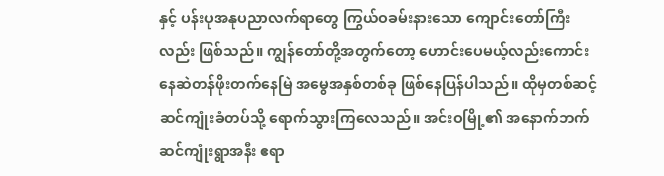နှင့် ပန်းပုအနုပညာလက်ရာတွေ ကြွယ်ဝခမ်းနားသော ကျောင်းတော်ကြီးလည်း ဖြစ်သည်။ ကျွန်တော်တို့အတွက်တော့ ဟောင်းပေမယ့်လည်းကောင်း နေဆဲတန်ဖိုးတက်နေမြဲ အမွေအနှစ်တစ်ခု ဖြစ်နေပြန်ပါသည်။ ထိုမှတစ်ဆင့် ဆင်ကျုံးခံတပ်သို့ ရောက်သွားကြလေသည်။ အင်းဝမြို့၏ အနောက်ဘက်ဆင်ကျုံးရွာအနီး ဧရာ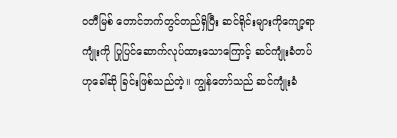ဝတီမြစ် တောင်ဘက်တွင်တည်ရှိပြီး ဆင်ရိုင်းများကိုကျော့ရာကျုံးကို ပြုပြင်ဆောက်လုပ်ထားသောကြောင့် ဆင်ကျုံးခံတပ်ဟုခေါ်ဆို ခြင်းဖြစ်သည်တဲ့။ ကျွန်တော်သည် ဆင်ကျုံးခံ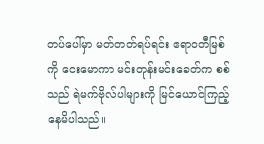တပ်ပေါ်မှာ မတ်တတ်ရပ်ရင်း ဧရာဝတီမြစ်ကို ငေးမောကာ မင်းတုန်းမင်းခေတ်က စစ်သည် ရဲမက်ဗိုလ်ပါများကို မြင်ယောင်ကြည့်နေမိပါသည်။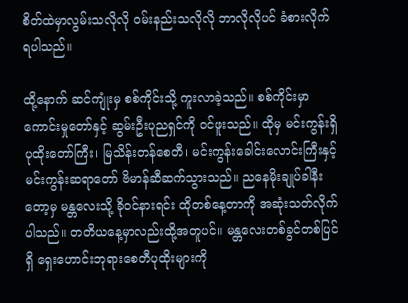စိတ်ထဲမှာလွမ်းသလိုလို ဝမ်းနည်းသလိုလို ဘာလိုလိုပင် ခံစားလိုက်ရပါသည်။

ထို့နောက် ဆင်ကျုံးမှ စစ်ကိုင်းသို့ ကူးလာခဲ့သည်။ စစ်ကိုင်းမှာ ကောင်းမှုတော်နှင့် ဆွမ်းဦးပုညရှင်ကို ဝင်ဖူးသည်။ ထိုမှ မင်းကွန်းရှိပုထိုးတော်ကြီး၊ မြသိန်းတန်စေတီ၊ မင်းကွန်းခေါင်းလောင်းကြီးနှင့် မင်းကွန်းဆရာတော် ဗိမာန်ဆီဆက်သွားသည်။ ညနေမိုးချုပ်ခါနီးတော့မှ မန္တလေးသို့ ခိုဝင်နားရင်း ထိုတစ်နေ့တာကို အဆုံးသတ်လိုက်ပါသည်။ တတိယနေ့မှာလည်းထို့အတူပင်။ မန္တလေးတစ်ခွင်တစ်ပြင်ရှိ ရှေးဟောင်းဘုရားစေတီပုထိုးများကို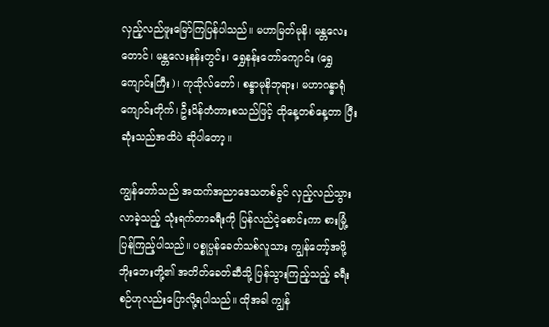လှည့်လည်ဖူးမြော်ကြပြန်ပါသည်။ မဟာမြတ်မုနိ၊ မန္တလေးတောင်၊ မန္တလေးနန်းတွင်း၊ ရွှေနန်းတော်ကျောင်း (ရွှေကျောင်းကြီး)၊ ကုသိုလ်တော်၊ စန္ဒာမုနိဘုရား၊ မဟာဂန္ဓာရုံကျောင်းတိုက်၊ ဦးပိန်တံတားစသည်ဖြင့် ထိုနေ့တစ်နေ့တာ ပြီးဆုံးသည်အထိပဲ ဆိုပါတော့။

ကျွန်တော်သည် အထက်အညာဒေသတစ်ခွင် လှည့်လည်သွားလာခဲ့သည့် သုံးရက်တာခရီးကို ပြန်လည်ငဲ့စောင်းကာ စားမြုံ့ပြန်ကြည့်ပါသည်။ ပစ္စုပ္ပန်ခေတ်သစ်လူသား ကျွန်တော့်အဖို့ ဘိုးဘေးတို့၏ အတိတ်ခေတ်ဆီသို့ ပြန်သွားကြည့်သည့် ခရီးစဉ်ဟုလည်းပြောလို့ရပါသည်။ ထိုအခါ ကျွန်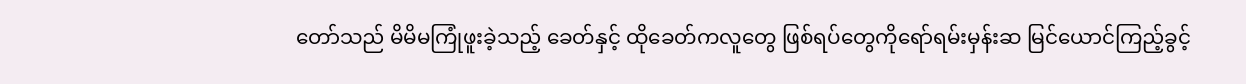တော်သည် မိမိမကြုံဖူးခဲ့သည့် ခေတ်နှင့် ထိုခေတ်ကလူတွေ ဖြစ်ရပ်တွေကိုရော်ရမ်းမှန်းဆ မြင်ယောင်ကြည့်ခွင့်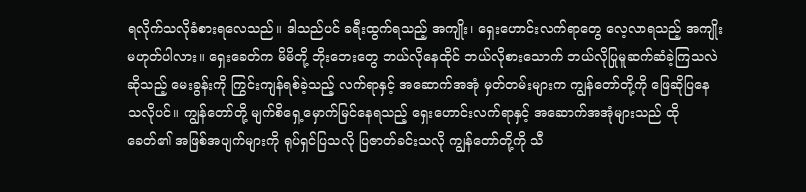ရလိုက်သလိုခံစားရလေသည်။ ဒါသည်ပင် ခရီးထွက်ရသည့် အကျိုး၊ ရှေးဟောင်းလက်ရာတွေ လေ့လာရသည့် အကျိုးမဟုတ်ပါလား။ ရှေးခေတ်က မိမိတို့ ဘိုးဘေးတွေ ဘယ်လိုနေထိုင် ဘယ်လိုစားသောက် ဘယ်လိုပြုမူဆက်ဆံခဲ့ကြသလဲဆိုသည့် မေးခွန်းကို ကြွင်းကျန်ရစ်ခဲ့သည့် လက်ရာနှင့် အဆောက်အအုံ မှတ်တမ်းများက ကျွန်တော်တို့ကို ဖြေဆိုပြနေသလိုပင်။ ကျွန်တော်တို့ မျက်စိရှေ့မှောက်မြင်နေရသည့် ရှေးဟောင်းလက်ရာနှင့် အဆောက်အအုံများသည် ထိုခေတ်၏ အဖြစ်အပျက်များကို ရုပ်ရှင်ပြသလို ပြဇာတ်ခင်းသလို ကျွန်တော်တို့ကို သီ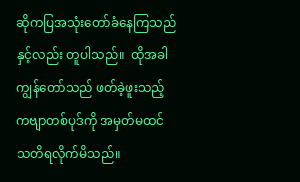ဆိုကပြအသုံးတော်ခံနေကြသည်နှင့်လည်း တူပါသည်။  ထိုအခါ ကျွန်တော်သည် ဖတ်ခဲ့ဖူးသည့် ကဗျာတစ်ပုဒ်ကို အမှတ်မထင် သတိရလိုက်မိသည်။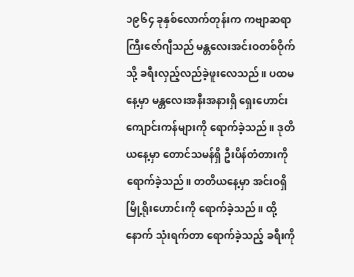၁၉၆၄ ခုနှစ်လောက်တုန်းက ကဗျာဆရာကြီးဇော်ဂျီသည် မန္တလေးအင်းဝတစ်ဝိုက်သို့ ခရီးလှည့်လည်ခဲ့ဖူးလေသည်။ ပထမနေ့မှာ မန္တလေးအနီးအနားရှိ ရှေးဟောင်းကျောင်းကန်များကို ရောက်ခဲ့သည်။ ဒုတိယနေ့မှာ တောင်သမန်ရှိ ဦးပိန်တံတားကို ရောက်ခဲ့သည်။ တတိယနေ့မှာ အင်းဝရှိ မြို့ရိုးဟောင်းကို ရောက်ခဲ့သည်။ ထို့နောက် သုံးရက်တာ ရောက်ခဲ့သည့် ခရီးကို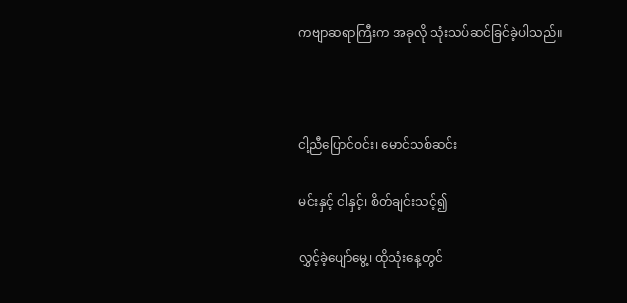ကဗျာဆရာကြီးက အခုလို သုံးသပ်ဆင်ခြင်ခဲ့ပါသည်။



ငါ့ညီပြောင်ဝင်း၊ မောင်သစ်ဆင်း

မင်းနှင့် ငါနှင့်၊ စိတ်ချင်းသင့်၍

လွှင့်ခဲ့ပျော်မွေ့၊ ထိုသုံးနေ့တွင်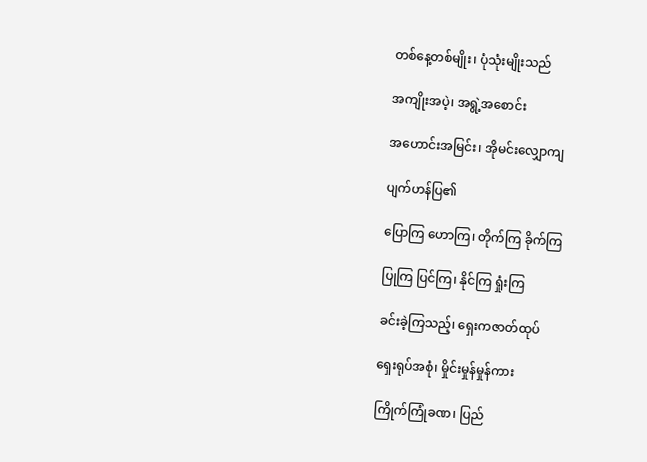တစ်နေ့တစ်မျိုး၊ ပုံသုံးမျိုးသည်

အကျိုးအပဲ့၊ အရွဲ့အစောင်း

အဟောင်းအမြင်း၊ အိုမင်းလျှောကျ

ပျက်ဟန်ပြ၏

ပြောကြ ဟောကြ၊ တိုက်ကြ ခိုက်ကြ

ပြုကြ ပြင်ကြ၊ နိုင်ကြ ရှုံးကြ

ခင်းခဲ့ကြသည့်၊ ရှေးကဇာတ်ထုပ်

ရှေးရုပ်အစုံ၊ မှိုင်းမှုန်မှုန်ကား

ကြိုက်ကြုံခဏ၊ ပြည်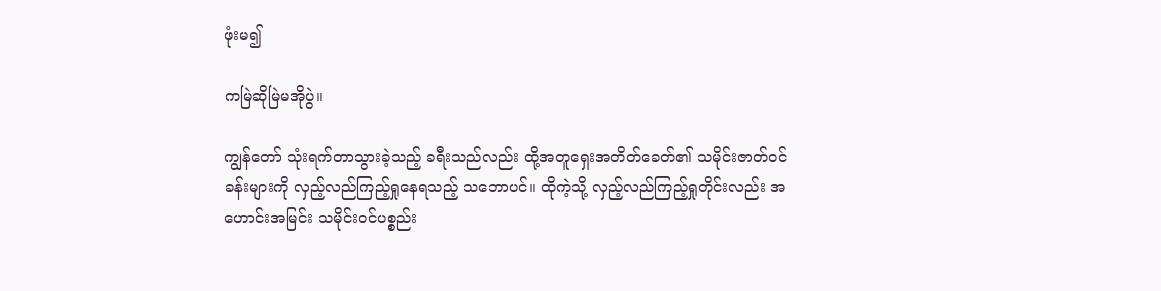ဖုံးမ၍

ကမြဲဆိုမြဲမအိုပွဲ။

ကျွန်တော် သုံးရက်တာသွားခဲ့သည့် ခရီးသည်လည်း ထို့အတူရှေးအတိတ်ခေတ်၏ သမိုင်းဇာတ်ဝင်ခန်းများကို လှည့်လည်ကြည့်ရှုနေရသည့် သဘောပင်။ ထိုကဲ့သို့ လှည့်လည်ကြည့်ရှုတိုင်းလည်း အဟောင်းအမြင်း သမိုင်းဝင်ပစ္စည်း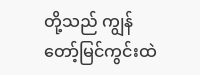တို့သည် ကျွန်တော့်မြင်ကွင်းထဲ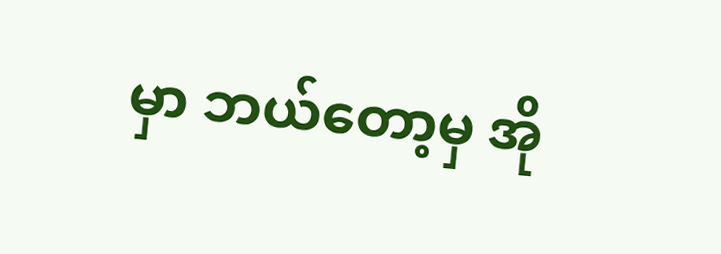မှာ ဘယ်တော့မှ အို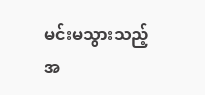မင်းမသွားသည့်အ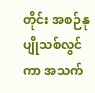တိုင်း အစဉ်နုပျိုသစ်လွင်ကာ အသက်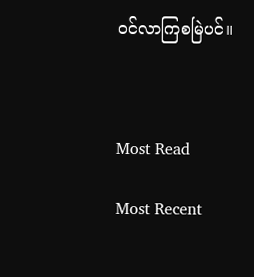ဝင်လာကြစမြဲပင်။



Most Read

Most Recent